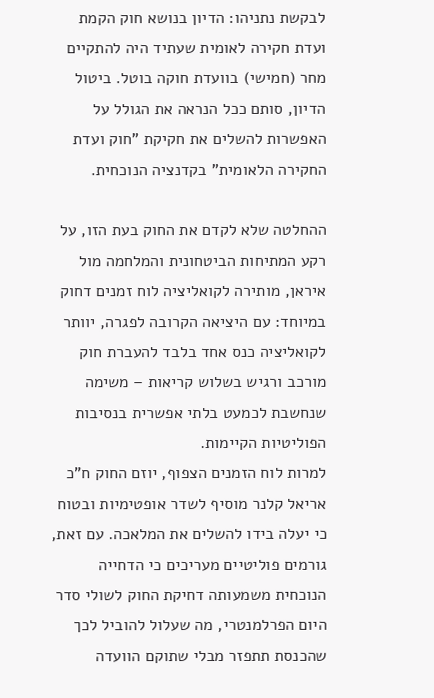לבקשת נתניהו: הדיון בנושא חוק הקמת ועדת חקירה לאומית שעתיד היה להתקיים מחר (חמישי) בוועדת חוקה בוטל. ביטול הדיון, סותם ככל הנראה את הגולל על האפשרות להשלים את חקיקת "חוק ועדת החקירה הלאומית" בקדנציה הנוכחית.

ההחלטה שלא לקדם את החוק בעת הזו, על רקע המתיחות הביטחונית והמלחמה מול איראן, מותירה לקואליציה לוח זמנים דחוק במיוחד: עם היציאה הקרובה לפגרה, יוותר לקואליציה כנס אחד בלבד להעברת חוק מורכב ורגיש בשלוש קריאות – משימה שנחשבת לכמעט בלתי אפשרית בנסיבות הפוליטיות הקיימות.
למרות לוח הזמנים הצפוף, יוזם החוק ח"כ אריאל קלנר מוסיף לשדר אופטימיות ובטוח כי יעלה בידו להשלים את המלאכה. עם זאת, גורמים פוליטיים מעריכים כי הדחייה הנוכחית משמעותה דחיקת החוק לשולי סדר היום הפרלמנטרי, מה שעלול להוביל לכך שהכנסת תתפזר מבלי שתוקם הוועדה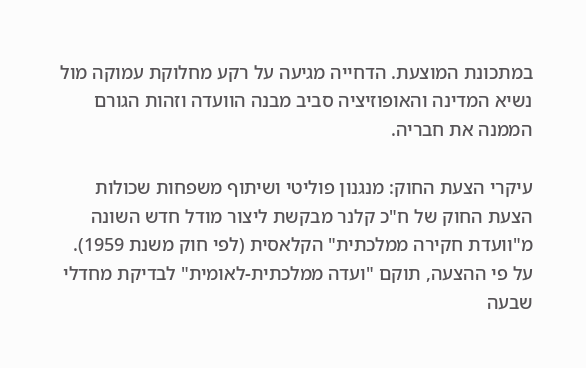במתכונת המוצעת. הדחייה מגיעה על רקע מחלוקת עמוקה מול נשיא המדינה והאופוזיציה סביב מבנה הוועדה וזהות הגורם הממנה את חבריה.

עיקרי הצעת החוק: מנגנון פוליטי ושיתוף משפחות שכולות
הצעת החוק של ח"כ קלנר מבקשת ליצור מודל חדש השונה מ"וועדת חקירה ממלכתית" הקלאסית (לפי חוק משנת 1959). על פי ההצעה, תוקם "ועדה ממלכתית-לאומית" לבדיקת מחדלי שבעה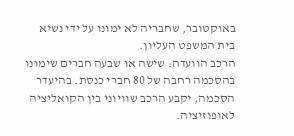באוקטובר, שחבריה לא ימונו על ידי נשיא בית המשפט העליון.
הרכב הוועדה: שישה או שבעה חברים שימונו בהסכמה רחבה של 80 חברי כנסת. בהיעדר הסכמה, יקבע הרכב שוויוני בין הקואליציה לאופוזיציה.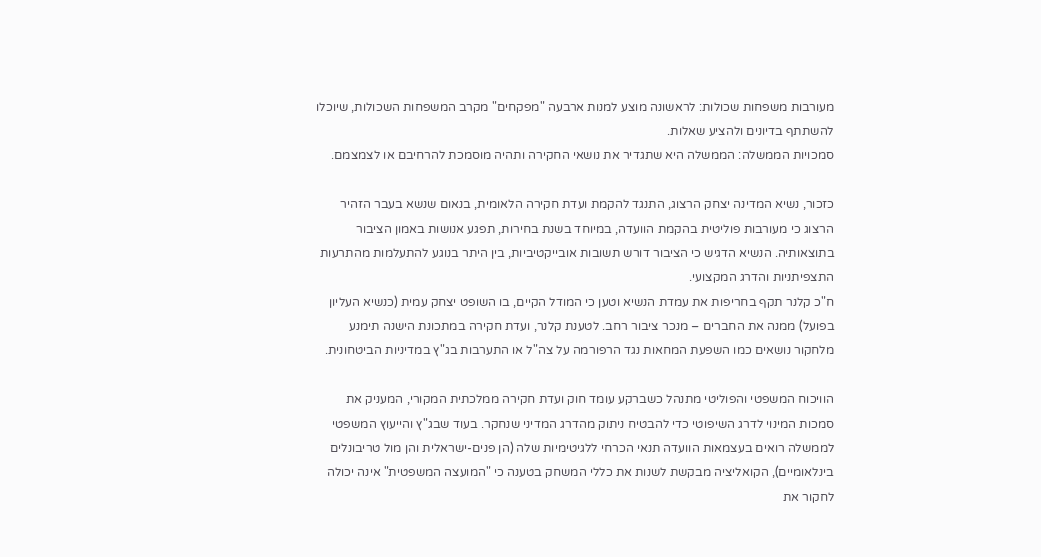מעורבות משפחות שכולות: לראשונה מוצע למנות ארבעה "מפקחים" מקרב המשפחות השכולות, שיוכלו להשתתף בדיונים ולהציע שאלות.
סמכויות הממשלה: הממשלה היא שתגדיר את נושאי החקירה ותהיה מוסמכת להרחיבם או לצמצמם.

כזכור, נשיא המדינה יצחק הרצוג, התנגד להקמת ועדת חקירה הלאומית, בנאום שנשא בעבר הזהיר הרצוג כי מעורבות פוליטית בהקמת הוועדה, במיוחד בשנת בחירות, תפגע אנושות באמון הציבור בתוצאותיה. הנשיא הדגיש כי הציבור דורש תשובות אובייקטיביות, בין היתר בנוגע להתעלמות מהתרעות התצפיתניות והדרג המקצועי.
ח"כ קלנר תקף בחריפות את עמדת הנשיא וטען כי המודל הקיים, בו השופט יצחק עמית (כנשיא העליון בפועל) ממנה את החברים – מנכר ציבור רחב. לטענת קלנר, ועדת חקירה במתכונת הישנה תימנע מלחקור נושאים כמו השפעת המחאות נגד הרפורמה על צה"ל או התערבות בג"ץ במדיניות הביטחונית.

הוויכוח המשפטי והפוליטי מתנהל כשברקע עומד חוק ועדת חקירה ממלכתית המקורי, המעניק את סמכות המינוי לדרג השיפוטי כדי להבטיח ניתוק מהדרג המדיני שנחקר. בעוד שבג"ץ והייעוץ המשפטי לממשלה רואים בעצמאות הוועדה תנאי הכרחי ללגיטימיות שלה (הן פנים-ישראלית והן מול טריבונלים בינלאומיים), הקואליציה מבקשת לשנות את כללי המשחק בטענה כי "המועצה המשפטית" אינה יכולה לחקור את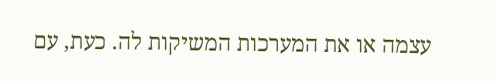עצמה או את המערכות המשיקות לה. כעת, עם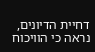דחיית הדיונים, נראה כי הוויכוח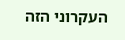העקרוני הזה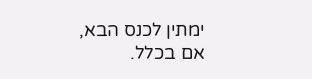ימתין לכנס הבא, אם בכלל.